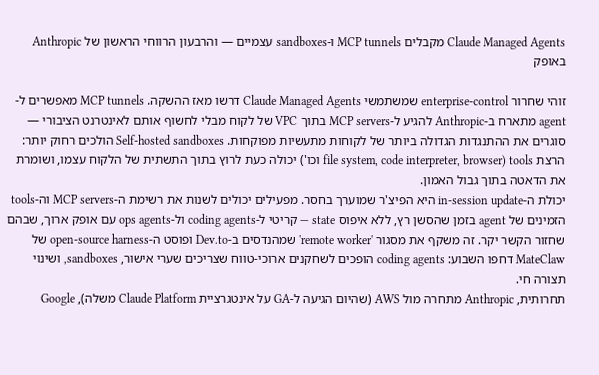Claude Managed Agents מקבלים MCP tunnels ו-sandboxes עצמיים — והרבעון הרווחי הראשון של Anthropic באופק

זוהי שחרור enterprise-control שמשתמשי Claude Managed Agents דרשו מאז ההשקה. MCP tunnels מאפשרים ל-agent מתארח ב-Anthropic להגיע ל-MCP servers בתוך VPC של לקוח מבלי לחשוף אותם לאינטרנט הציבורי — סוגרים את ההתנגדות הגדולה ביותר של לקוחות מתעשיות מפוקחות. Self-hosted sandboxes הולכים רחוק יותר: הרצת tools (file system, code interpreter, browser וכו') יכולה כעת לרוץ בתוך התשתית של הלקוח עצמו, ושומרת את הדאטה בתוך גבול האמון.
יכולת ה-in-session update היא הפיצ'ר שמוערך בחסר. מפעילים יכולים לשנות את רשימת ה-MCP servers וה-tools הזמינים של agent בזמן שהסשן רץ, ללא איפוס state — קריטי ל-coding agents ול-ops agents עם אופק ארוך, שבהם שחזור הקשר יקר. זה משקף את מסגור 'remote worker' שמהנדסים ב-Dev.to ופוסט ה-open-source harness של MateClaw דחפו השבוע: coding agents הופכים לשחקנים ארוכי-טווח שצריכים שערי אישור, sandboxes, ושינוי תצורה חי.
תחרותית, Anthropic מתחרה מול AWS (שהיום הגיעה ל-GA על אינטגרציית Claude Platform משלה), Google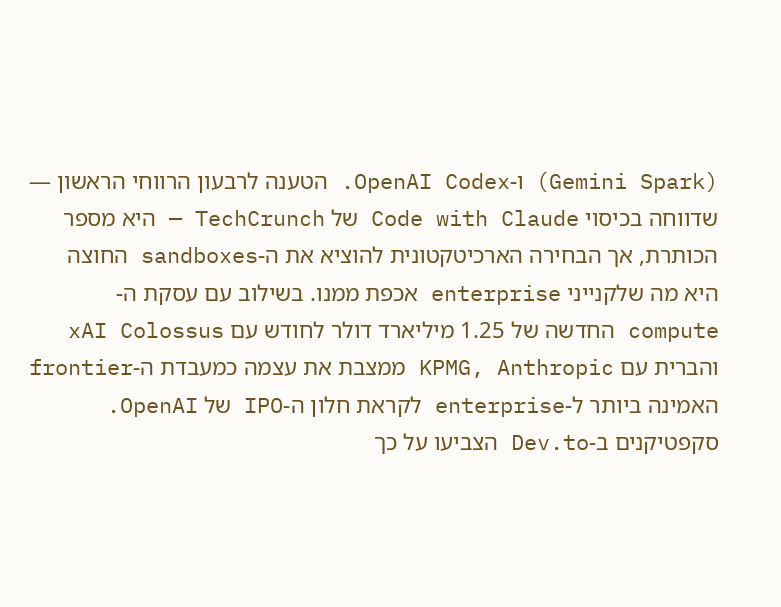(Gemini Spark) ו-OpenAI Codex. הטענה לרבעון הרווחי הראשון — שדווחה בכיסוי Code with Claude של TechCrunch — היא מספר הכותרת, אך הבחירה הארכיטקטונית להוציא את ה-sandboxes החוצה היא מה שלקנייני enterprise אכפת ממנו. בשילוב עם עסקת ה-compute החדשה של 1.25 מיליארד דולר לחודש עם xAI Colossus והברית עם KPMG, Anthropic ממצבת את עצמה כמעבדת ה-frontier האמינה ביותר ל-enterprise לקראת חלון ה-IPO של OpenAI. סקפטיקנים ב-Dev.to הצביעו על כך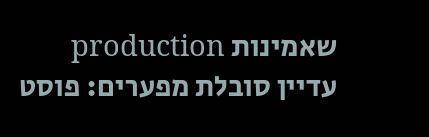שאמינות production עדיין סובלת מפערים: פוסט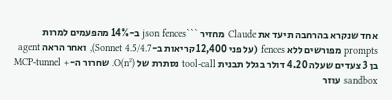אחד שנקרא בהרחבה תיעד את Claude מחזיר ```json fences ב-14% מהפעמים למרות prompts מפורשים ללא fences (על פני 12,400 קריאות ב-Sonnet 4.5/4.7), ואחר הראה agent בן 3 צעדים שעלה 4.20 דולר בגלל תבנית tool-call נסתרת של O(n²). שחרור ה-MCP-tunnel + sandbox עוזר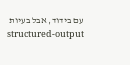עם בידוד, אבל בעיות structured-output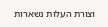וצורת העלות נשארות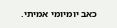כאב יומיומי אמיתי.